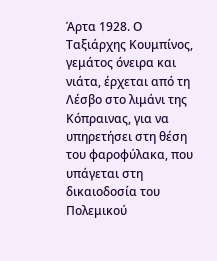Άρτα 1928. Ο Ταξιάρχης Κουμπίνος, γεμάτος όνειρα και νιάτα, έρχεται από τη Λέσβο στο λιμάνι της Κόπραινας, για να υπηρετήσει στη θέση του φαροφύλακα, που υπάγεται στη δικαιοδοσία του Πολεμικού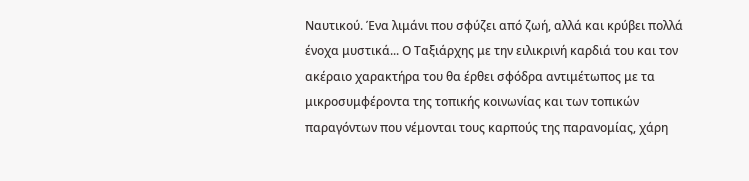Ναυτικού. Ένα λιμάνι που σφύζει από ζωή, αλλά και κρύβει πολλά ένοχα μυστικά... Ο Ταξιάρχης με την ειλικρινή καρδιά του και τον ακέραιο χαρακτήρα του θα έρθει σφόδρα αντιμέτωπος με τα μικροσυμφέροντα της τοπικής κοινωνίας και των τοπικών παραγόντων που νέμονται τους καρπούς της παρανομίας, χάρη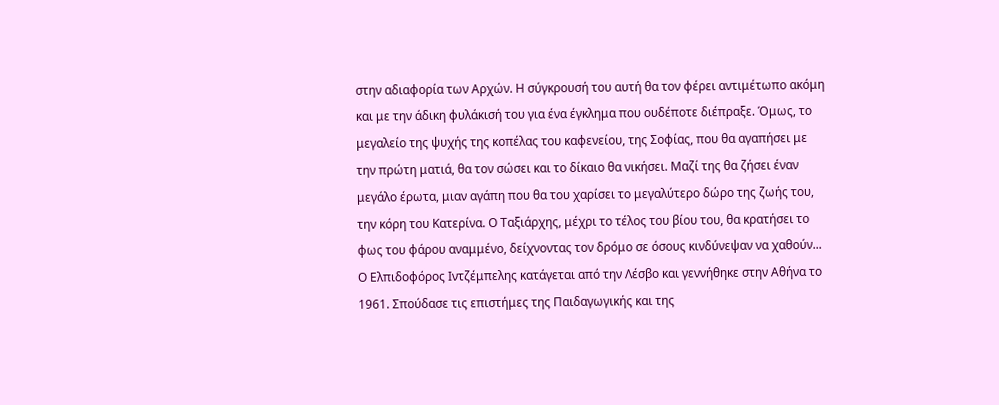στην αδιαφορία των Αρχών. Η σύγκρουσή του αυτή θα τον φέρει αντιμέτωπο ακόμη και με την άδικη φυλάκισή του για ένα έγκλημα που ουδέποτε διέπραξε. Όμως, το μεγαλείο της ψυχής της κοπέλας του καφενείου, της Σοφίας, που θα αγαπήσει με την πρώτη ματιά, θα τον σώσει και το δίκαιο θα νικήσει. Μαζί της θα ζήσει έναν μεγάλο έρωτα, μιαν αγάπη που θα του χαρίσει το μεγαλύτερο δώρο της ζωής του, την κόρη του Κατερίνα. Ο Ταξιάρχης, μέχρι το τέλος του βίου του, θα κρατήσει το φως του φάρου αναμμένο, δείχνοντας τον δρόμο σε όσους κινδύνεψαν να χαθούν...
Ο Ελπιδοφόρος Ιντζέμπελης κατάγεται από την Λέσβο και γεννήθηκε στην Αθήνα το 1961. Σπούδασε τις επιστήμες της Παιδαγωγικής και της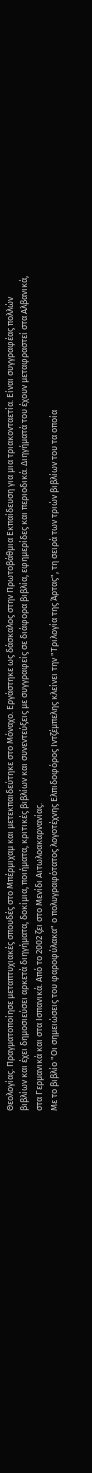Θεολογίας. Πραγματοποίησε μεταπτυχιακές σπουδές στο Μπέρμιχαμ και μετεκπαιδεύτηκε στο Μόναχο. Εργάστηκε ως δάσκαλος στην Πρωτοβάθμια Εκπαίδευση για μια τριακονταετία. Είναι συγγραφέας πολλών βιβλίων και έχει δημοσιεύσει αρκετά διηγήματα, δοκίμια, ποιήματα, κριτικές βιβλίων και συνεντεύξεις με συγγραφείς σε διάφορα βιβλία, εφημερίδες και περιοδικά. Διηγήματά του έχουν μεταφραστεί στα Αλβανικά, στα Γερμανικά και στα Ισπανικά. Από το 2002 ζει στο Μενίδι Αιτωλοακαρνανίας.
Με το βιβλίο "Οι σημειώσεις του φαροφύλακα" ο πολυγραφότατος λογοτέχνης Ελπιδοφόρος Ιντζέμπελης κλείνει την "Τριλογία της Άρτας", τη σειρά των τριών βιβλίων του τα οποία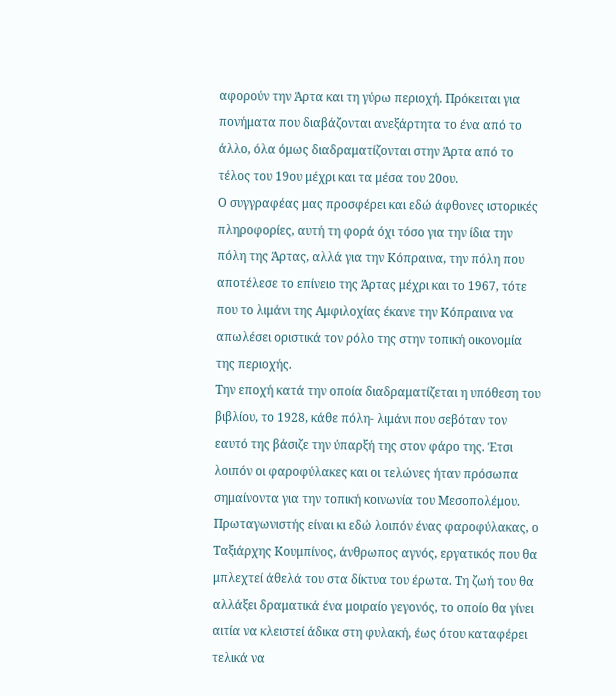αφορούν την Άρτα και τη γύρω περιοχή. Πρόκειται για πονήματα που διαβάζονται ανεξάρτητα το ένα από το άλλο, όλα όμως διαδραματίζονται στην Άρτα από το τέλος του 19ου μέχρι και τα μέσα του 20ου.
Ο συγγραφέας μας προσφέρει και εδώ άφθονες ιστορικές πληροφορίες, αυτή τη φορά όχι τόσο για την ίδια την πόλη της Άρτας, αλλά για την Κόπραινα, την πόλη που αποτέλεσε το επίνειο της Άρτας μέχρι και το 1967, τότε που το λιμάνι της Αμφιλοχίας έκανε την Κόπραινα να απωλέσει οριστικά τον ρόλο της στην τοπική οικονομία της περιοχής.
Την εποχή κατά την οποία διαδραματίζεται η υπόθεση του βιβλίου, το 1928, κάθε πόλη- λιμάνι που σεβόταν τον εαυτό της βάσιζε την ύπαρξή της στον φάρο της. Έτσι λοιπόν οι φαροφύλακες και οι τελώνες ήταν πρόσωπα σημαίνοντα για την τοπική κοινωνία του Μεσοπολέμου.
Πρωταγωνιστής είναι κι εδώ λοιπόν ένας φαροφύλακας, ο Ταξιάρχης Κουμπίνος, άνθρωπος αγνός, εργατικός που θα μπλεχτεί άθελά του στα δίκτυα του έρωτα. Τη ζωή του θα αλλάξει δραματικά ένα μοιραίο γεγονός, το οποίο θα γίνει αιτία να κλειστεί άδικα στη φυλακή, έως ότου καταφέρει τελικά να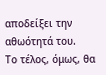αποδείξει την αθωότητά του.
Το τέλος, όμως, θα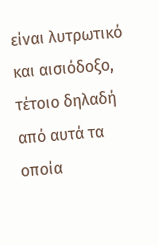είναι λυτρωτικό και αισιόδοξο, τέτοιο δηλαδή από αυτά τα οποία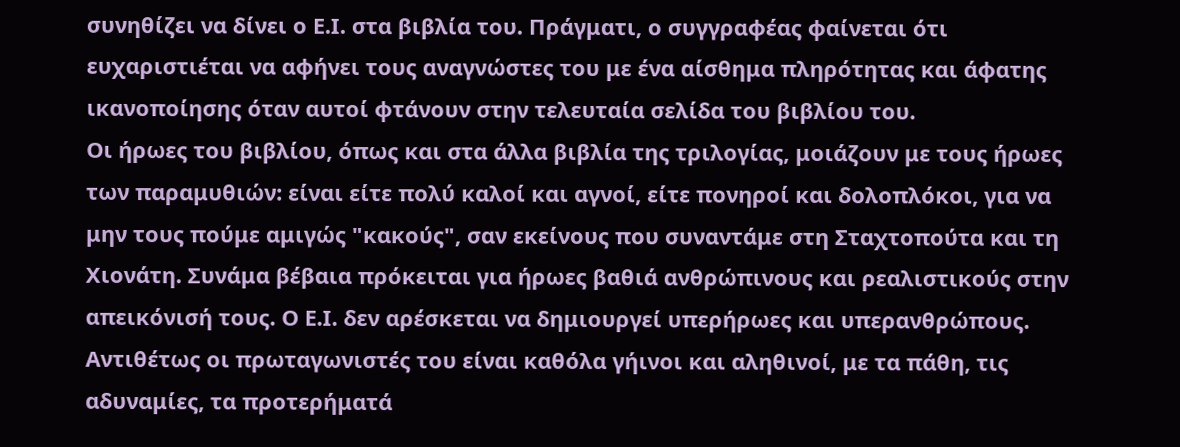συνηθίζει να δίνει ο Ε.Ι. στα βιβλία του. Πράγματι, ο συγγραφέας φαίνεται ότι ευχαριστιέται να αφήνει τους αναγνώστες του με ένα αίσθημα πληρότητας και άφατης ικανοποίησης όταν αυτοί φτάνουν στην τελευταία σελίδα του βιβλίου του.
Οι ήρωες του βιβλίου, όπως και στα άλλα βιβλία της τριλογίας, μοιάζουν με τους ήρωες των παραμυθιών: είναι είτε πολύ καλοί και αγνοί, είτε πονηροί και δολοπλόκοι, για να μην τους πούμε αμιγώς "κακούς", σαν εκείνους που συναντάμε στη Σταχτοπούτα και τη Χιονάτη. Συνάμα βέβαια πρόκειται για ήρωες βαθιά ανθρώπινους και ρεαλιστικούς στην απεικόνισή τους. Ο Ε.Ι. δεν αρέσκεται να δημιουργεί υπερήρωες και υπερανθρώπους. Αντιθέτως οι πρωταγωνιστές του είναι καθόλα γήινοι και αληθινοί, με τα πάθη, τις αδυναμίες, τα προτερήματά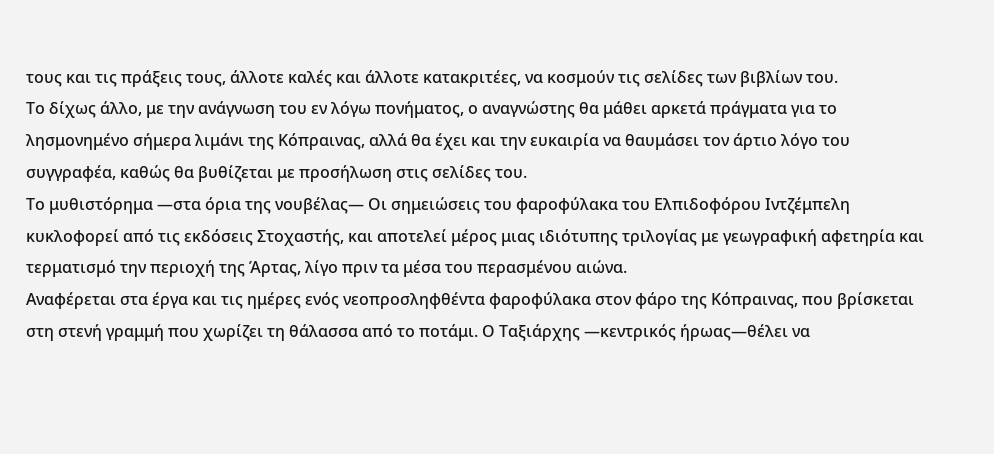τους και τις πράξεις τους, άλλοτε καλές και άλλοτε κατακριτέες, να κοσμούν τις σελίδες των βιβλίων του.
Το δίχως άλλο, με την ανάγνωση του εν λόγω πονήματος, ο αναγνώστης θα μάθει αρκετά πράγματα για το λησμονημένο σήμερα λιμάνι της Κόπραινας, αλλά θα έχει και την ευκαιρία να θαυμάσει τον άρτιο λόγο του συγγραφέα, καθώς θα βυθίζεται με προσήλωση στις σελίδες του.
Το μυθιστόρημα ―στα όρια της νουβέλας― Οι σημειώσεις του φαροφύλακα του Ελπιδοφόρου Ιντζέμπελη κυκλοφορεί από τις εκδόσεις Στοχαστής, και αποτελεί μέρος μιας ιδιότυπης τριλογίας με γεωγραφική αφετηρία και τερματισμό την περιοχή της Άρτας, λίγο πριν τα μέσα του περασμένου αιώνα.
Αναφέρεται στα έργα και τις ημέρες ενός νεοπροσληφθέντα φαροφύλακα στον φάρο της Κόπραινας, που βρίσκεται στη στενή γραμμή που χωρίζει τη θάλασσα από το ποτάμι. Ο Ταξιάρχης ―κεντρικός ήρωας―θέλει να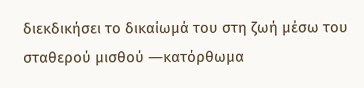διεκδικήσει το δικαίωμά του στη ζωή μέσω του σταθερού μισθού ―κατόρθωμα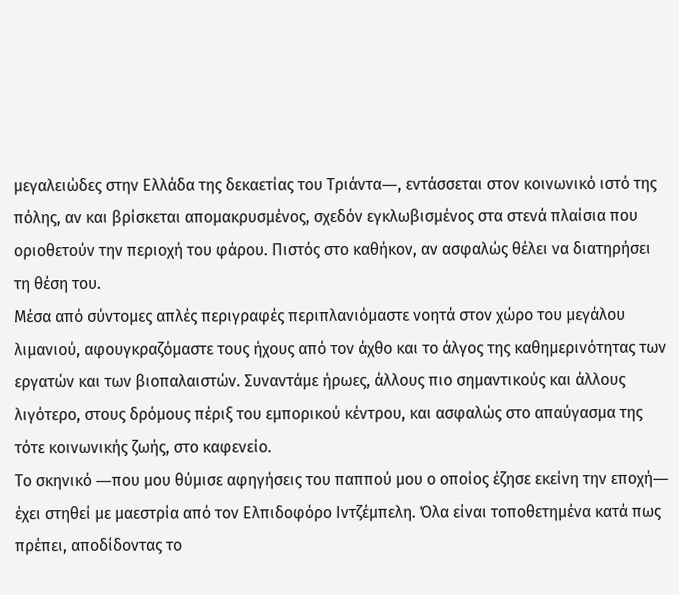μεγαλειώδες στην Ελλάδα της δεκαετίας του Τριάντα―, εντάσσεται στον κοινωνικό ιστό της πόλης, αν και βρίσκεται απομακρυσμένος, σχεδόν εγκλωβισμένος στα στενά πλαίσια που οριοθετούν την περιοχή του φάρου. Πιστός στο καθήκον, αν ασφαλώς θέλει να διατηρήσει τη θέση του.
Μέσα από σύντομες απλές περιγραφές περιπλανιόμαστε νοητά στον χώρο του μεγάλου λιμανιού, αφουγκραζόμαστε τους ήχους από τον άχθο και το άλγος της καθημερινότητας των εργατών και των βιοπαλαιστών. Συναντάμε ήρωες, άλλους πιο σημαντικούς και άλλους λιγότερο, στους δρόμους πέριξ του εμπορικού κέντρου, και ασφαλώς στο απαύγασμα της τότε κοινωνικής ζωής, στο καφενείο.
Το σκηνικό ―που μου θύμισε αφηγήσεις του παππού μου ο οποίος έζησε εκείνη την εποχή― έχει στηθεί με μαεστρία από τον Ελπιδοφόρο Ιντζέμπελη. Όλα είναι τοποθετημένα κατά πως πρέπει, αποδίδοντας το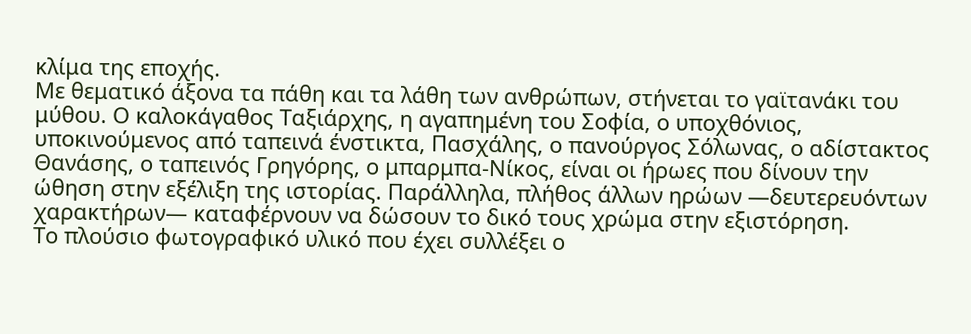κλίμα της εποχής.
Με θεματικό άξονα τα πάθη και τα λάθη των ανθρώπων, στήνεται το γαϊτανάκι του μύθου. Ο καλοκάγαθος Ταξιάρχης, η αγαπημένη του Σοφία, ο υποχθόνιος, υποκινούμενος από ταπεινά ένστικτα, Πασχάλης, ο πανούργος Σόλωνας, ο αδίστακτος Θανάσης, ο ταπεινός Γρηγόρης, ο μπαρμπα-Νίκος, είναι οι ήρωες που δίνουν την ώθηση στην εξέλιξη της ιστορίας. Παράλληλα, πλήθος άλλων ηρώων ―δευτερευόντων χαρακτήρων― καταφέρνουν να δώσουν το δικό τους χρώμα στην εξιστόρηση.
Το πλούσιο φωτογραφικό υλικό που έχει συλλέξει ο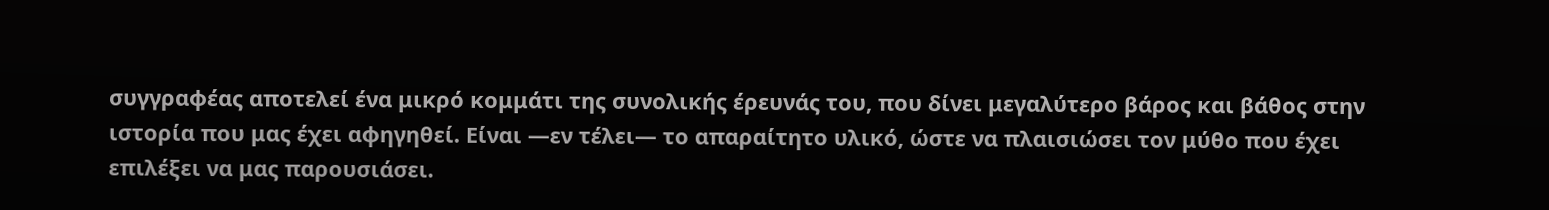συγγραφέας αποτελεί ένα μικρό κομμάτι της συνολικής έρευνάς του, που δίνει μεγαλύτερο βάρος και βάθος στην ιστορία που μας έχει αφηγηθεί. Είναι ―εν τέλει― το απαραίτητο υλικό, ώστε να πλαισιώσει τον μύθο που έχει επιλέξει να μας παρουσιάσει.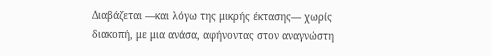Διαβάζεται ―και λόγω της μικρής έκτασης― χωρίς διακοπή, με μια ανάσα, αφήνοντας στον αναγνώστη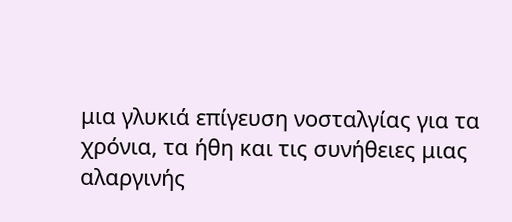μια γλυκιά επίγευση νοσταλγίας για τα χρόνια, τα ήθη και τις συνήθειες μιας αλαργινής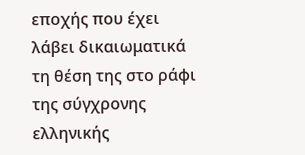εποχής που έχει λάβει δικαιωματικά τη θέση της στο ράφι της σύγχρονης ελληνικής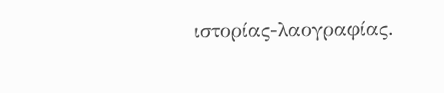ιστορίας-λαογραφίας.